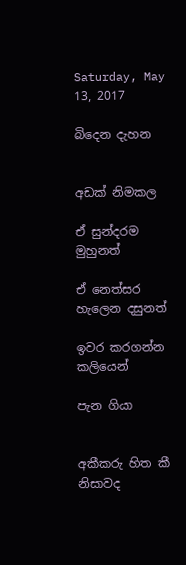Saturday, May 13, 2017

බිදෙන දැහන


අඩක් නිමකල

ඒ සුන්දරම මුහුනත්

ඒ නෙත්සර හැලෙන දසුනත්

ඉවර කරගන්න කලියෙන්

පැන ගියා


අකීකරු හිත කී නිසාවද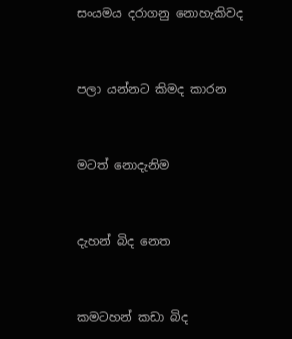සංයමය දරාගනු නොහැකිවද


පලා යන්නට කිමද කාරන


මටත් නොදැනිම


දැහන් බිද නෙත


කමටහන් කඩා බිද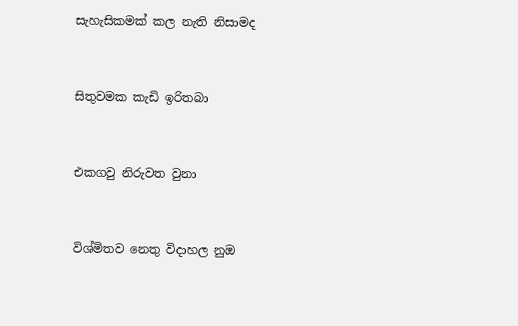සැහැසිකමක් කල නැති නිසාමද


සිතුවමක කැඩි ඉරිතබා


එකගවු නිරුවත වුනා


විශ්මිතව නෙතු විදාහල නුඔ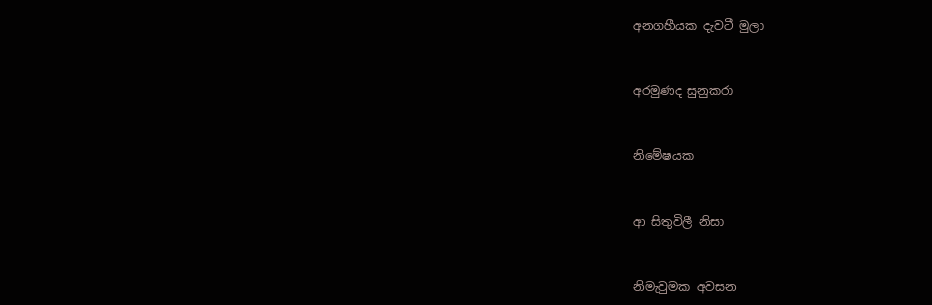අනගහීයක දැවටී මුලා


අරමුණද සුනුකරා


නිමේෂයක


ආ සිතුවිලී නිසා


නිමැවුමක අවසන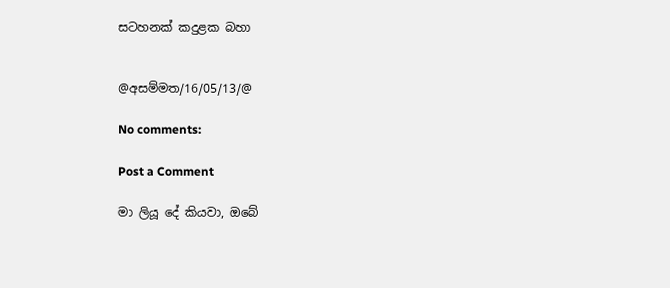සටහනක් කදුළක බහා


@අසම්මත/16/05/13/@

No comments:

Post a Comment

මා ලියූ දේ කියවා, ඔබේ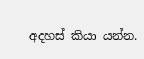අදහස් කියා යන්න.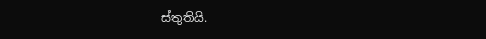ස්තුතියි.